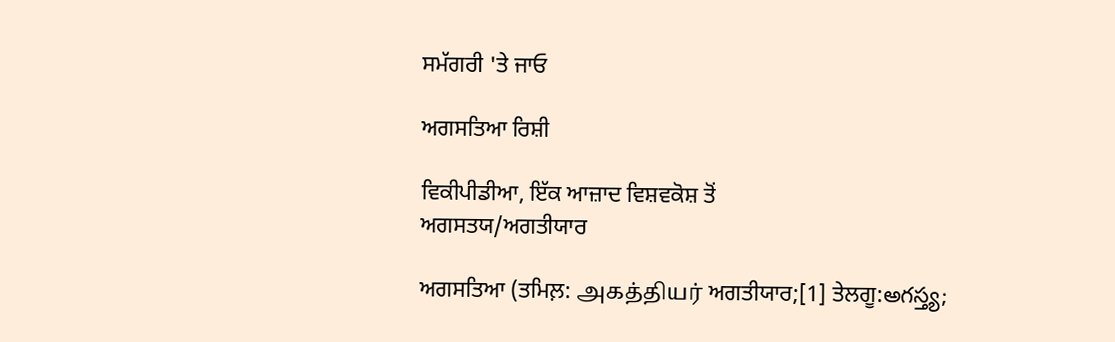ਸਮੱਗਰੀ 'ਤੇ ਜਾਓ

ਅਗਸਤਿਆ ਰਿਸ਼ੀ

ਵਿਕੀਪੀਡੀਆ, ਇੱਕ ਆਜ਼ਾਦ ਵਿਸ਼ਵਕੋਸ਼ ਤੋਂ
ਅਗਸਤਯ/ਅਗਤੀਯਾਰ

ਅਗਸਤਿਆ (ਤਮਿਲ਼: அகத்தியர் ਅਗਤੀਯਾਰ;[1] ਤੇਲਗੂ:అగస్త్య;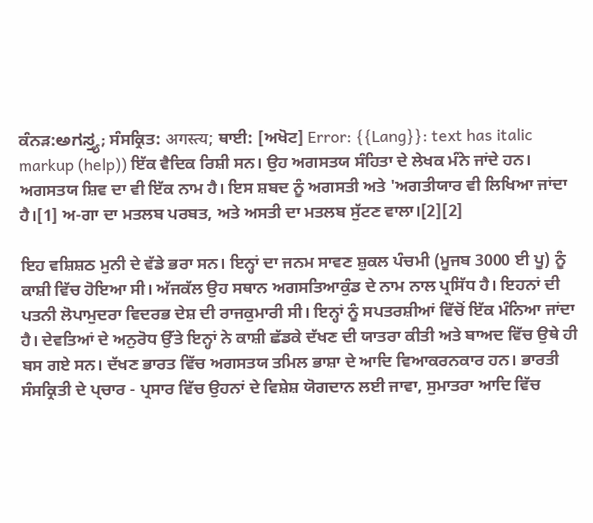ਕੰਨੜ:ಅಗಸ್ತ್ಯ; ਸੰਸਕ੍ਰਿਤ: अगस्त्य; ਥਾਈ: [ਅਖੋਟ] Error: {{Lang}}: text has italic markup (help)) ਇੱਕ ਵੈਦਿਕ ਰਿਸ਼ੀ ਸਨ। ਉਹ ਅਗਸਤਯ ਸੰਹਿਤਾ ਦੇ ਲੇਖਕ ਮੰਨੇ ਜਾਂਦੇ ਹਨ। ਅਗਸਤਯ ਸ਼ਿਵ ਦਾ ਵੀ ਇੱਕ ਨਾਮ ਹੈ। ਇਸ ਸ਼ਬਦ ਨੂੰ ਅਗਸਤੀ ਅਤੇ 'ਅਗਤੀਯਾਰ ਵੀ ਲਿਖਿਆ ਜਾਂਦਾ ਹੈ।[1] ਅ-ਗਾ ਦਾ ਮਤਲਬ ਪਰਬਤ, ਅਤੇ ਅਸਤੀ ਦਾ ਮਤਲਬ ਸੁੱਟਣ ਵਾਲਾ।[2][2]

ਇਹ ਵਸ਼ਿਸ਼ਠ ਮੁਨੀ ਦੇ ਵੱਡੇ ਭਰਾ ਸਨ। ਇਨ੍ਹਾਂ ਦਾ ਜਨਮ ਸਾਵਣ ਸ਼ੁਕਲ ਪੰਚਮੀ (ਮੂਜਬ 3000 ਈ ਪੂ) ਨੂੰ ਕਾਸ਼ੀ ਵਿੱਚ ਹੋਇਆ ਸੀ। ਅੱਜਕੱਲ ਉਹ ਸਥਾਨ ਅਗਸਤਿਆਕੁੰਡ ਦੇ ਨਾਮ ਨਾਲ ਪ੍ਰਸਿੱਧ ਹੈ। ਇਹਨਾਂ ਦੀ ਪਤਨੀ ਲੋਪਾਮੁਦਰਾ ਵਿਦਰਭ ਦੇਸ਼ ਦੀ ਰਾਜਕੁਮਾਰੀ ਸੀ। ਇਨ੍ਹਾਂ ਨੂੰ ਸਪਤਰਸ਼ੀਆਂ ਵਿੱਚੋਂ ਇੱਕ ਮੰਨਿਆ ਜਾਂਦਾ ਹੈ। ਦੇਵਤਿਆਂ ਦੇ ਅਨੁਰੋਧ ਉੱਤੇ ਇਨ੍ਹਾਂ ਨੇ ਕਾਸ਼ੀ ਛੱਡਕੇ ਦੱਖਣ ਦੀ ਯਾਤਰਾ ਕੀਤੀ ਅਤੇ ਬਾਅਦ ਵਿੱਚ ਉਥੇ ਹੀ ਬਸ ਗਏ ਸਨ। ਦੱਖਣ ਭਾਰਤ ਵਿੱਚ ਅਗਸਤਯ ਤਮਿਲ ਭਾਸ਼ਾ ਦੇ ਆਦਿ ਵਿਆਕਰਨਕਾਰ ਹਨ। ਭਾਰਤੀ ਸੰਸਕ੍ਰਿਤੀ ਦੇ ਪ੍ਚਾਰ - ਪ੍ਰਸਾਰ ਵਿੱਚ ਉਹਨਾਂ ਦੇ ਵਿਸ਼ੇਸ਼ ਯੋਗਦਾਨ ਲਈ ਜਾਵਾ, ਸੁਮਾਤਰਾ ਆਦਿ ਵਿੱਚ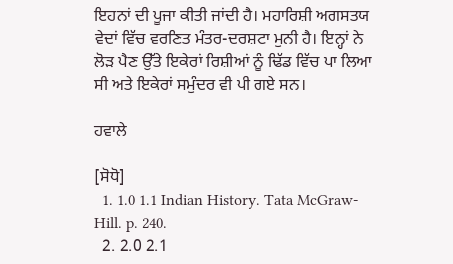ਇਹਨਾਂ ਦੀ ਪੂਜਾ ਕੀਤੀ ਜਾਂਦੀ ਹੈ। ਮਹਾਰਿਸ਼ੀ ਅਗਸਤਯ ਵੇਦਾਂ ਵਿੱਚ ਵਰਣਿਤ ਮੰਤਰ-ਦਰਸ਼ਟਾ ਮੁਨੀ ਹੈ। ਇਨ੍ਹਾਂ ਨੇ ਲੋੜ ਪੈਣ ਉੱਤੇ ਇਕੇਰਾਂ ਰਿਸ਼ੀਆਂ ਨੂੰ ਢਿੱਡ ਵਿੱਚ ਪਾ ਲਿਆ ਸੀ ਅਤੇ ਇਕੇਰਾਂ ਸਮੁੰਦਰ ਵੀ ਪੀ ਗਏ ਸਨ।

ਹਵਾਲੇ

[ਸੋਧੋ]
  1. 1.0 1.1 Indian History. Tata McGraw-Hill. p. 240.
  2. 2.0 2.1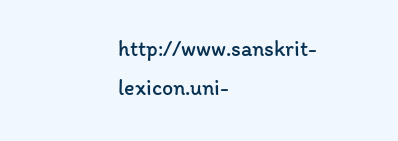http://www.sanskrit-lexicon.uni-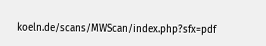koeln.de/scans/MWScan/index.php?sfx=pdf